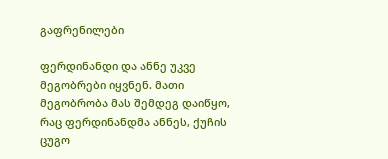გაფრენილები

ფერდინანდი და ანნე უკვე მეგობრები იყვნენ. მათი მეგობრობა მას შემდეგ დაიწყო, რაც ფერდინანდმა ანნეს, ქუჩის ცუგო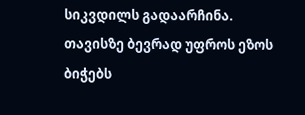სიკვდილს გადაარჩინა. თავისზე ბევრად უფროს ეზოს ბიჭებს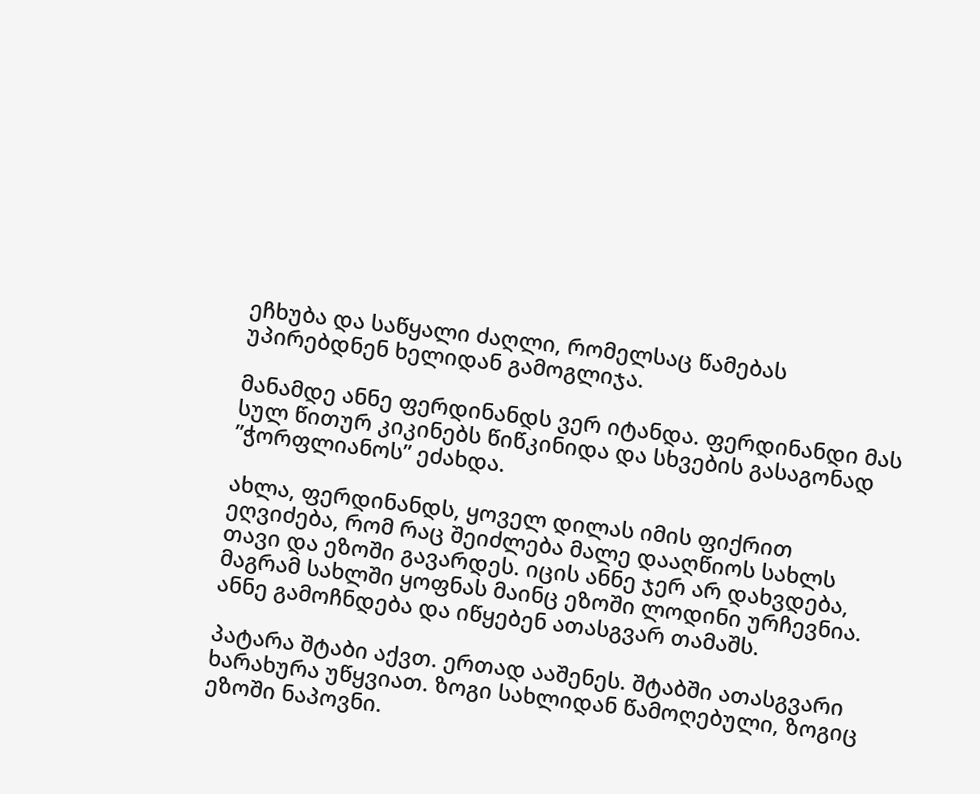ეჩხუბა და საწყალი ძაღლი, რომელსაც წამებას უპირებდნენ ხელიდან გამოგლიჯა.

მანამდე ანნე ფერდინანდს ვერ იტანდა. ფერდინანდი მას სულ წითურ კიკინებს წიწკინიდა და სხვების გასაგონად ”ჭორფლიანოს” ეძახდა.

ახლა, ფერდინანდს, ყოველ დილას იმის ფიქრით ეღვიძება, რომ რაც შეიძლება მალე დააღწიოს სახლს თავი და ეზოში გავარდეს. იცის ანნე ჯერ არ დახვდება, მაგრამ სახლში ყოფნას მაინც ეზოში ლოდინი ურჩევნია. ანნე გამოჩნდება და იწყებენ ათასგვარ თამაშს.

პატარა შტაბი აქვთ. ერთად ააშენეს. შტაბში ათასგვარი ხარახურა უწყვიათ. ზოგი სახლიდან წამოღებული, ზოგიც ეზოში ნაპოვნი.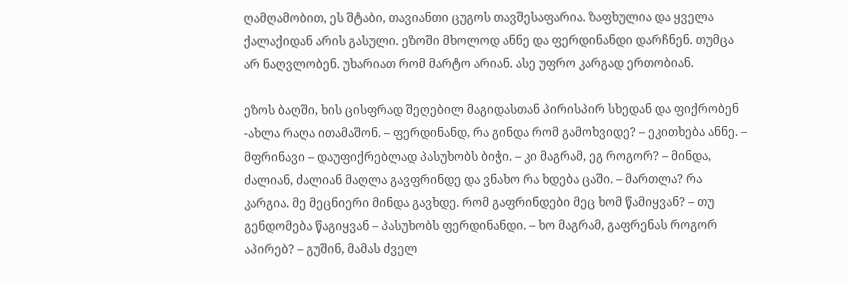ღამღამობით, ეს შტაბი, თავიანთი ცუგოს თავშესაფარია. ზაფხულია და ყველა ქალაქიდან არის გასული. ეზოში მხოლოდ ანნე და ფერდინანდი დარჩნენ. თუმცა არ ნაღვლობენ. უხარიათ რომ მარტო არიან. ასე უფრო კარგად ერთობიან.

ეზოს ბაღში, ხის ცისფრად შეღებილ მაგიდასთან პირისპირ სხედან და ფიქრობენ -ახლა რაღა ითამაშონ. – ფერდინანდ, რა გინდა რომ გამოხვიდე? – ეკითხება ანნე. – მფრინავი – დაუფიქრებლად პასუხობს ბიჭი. – კი მაგრამ, ეგ როგორ? – მინდა, ძალიან, ძალიან მაღლა გავფრინდე და ვნახო რა ხდება ცაში. – მართლა? რა კარგია. მე მეცნიერი მინდა გავხდე. რომ გაფრინდები მეც ხომ წამიყვან? – თუ გენდომება წაგიყვან – პასუხობს ფერდინანდი. – ხო მაგრამ, გაფრენას როგორ აპირებ? – გუშინ, მამას ძველ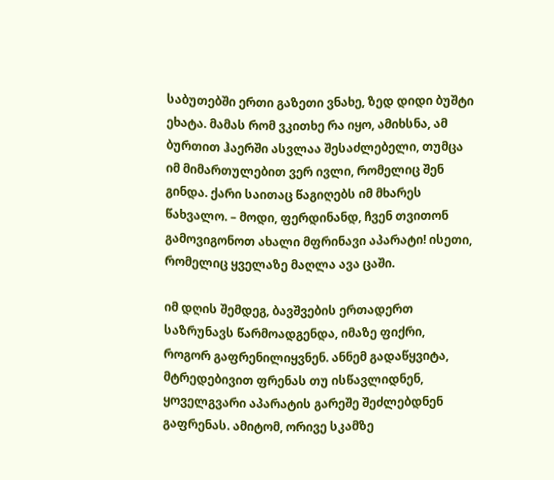საბუთებში ერთი გაზეთი ვნახე, ზედ დიდი ბუშტი ეხატა. მამას რომ ვკითხე რა იყო, ამიხსნა, ამ ბურთით ჰაერში ასვლაა შესაძლებელი, თუმცა იმ მიმართულებით ვერ ივლი, რომელიც შენ გინდა. ქარი საითაც წაგიღებს იმ მხარეს წახვალო. – მოდი, ფერდინანდ, ჩვენ თვითონ გამოვიგონოთ ახალი მფრინავი აპარატი! ისეთი, რომელიც ყველაზე მაღლა ავა ცაში.

იმ დღის შემდეგ, ბავშვების ერთადერთ საზრუნავს წარმოადგენდა, იმაზე ფიქრი, როგორ გაფრენილიყვნენ. ანნემ გადაწყვიტა, მტრედებივით ფრენას თუ ისწავლიდნენ, ყოველგვარი აპარატის გარეშე შეძლებდნენ გაფრენას. ამიტომ, ორივე სკამზე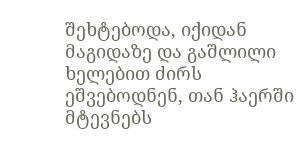შეხტებოდა, იქიდან მაგიდაზე და გაშლილი ხელებით ძირს ეშვებოდნენ, თან ჰაერში მტევნებს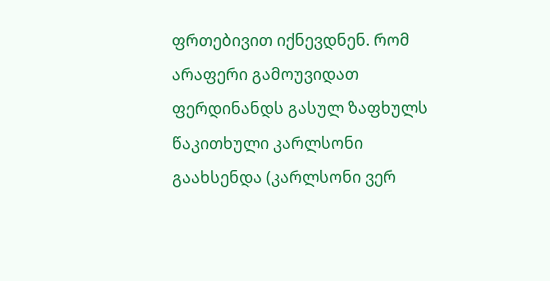ფრთებივით იქნევდნენ. რომ არაფერი გამოუვიდათ ფერდინანდს გასულ ზაფხულს წაკითხული კარლსონი გაახსენდა (კარლსონი ვერ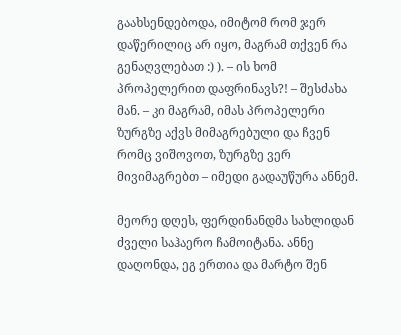გაახსენდებოდა, იმიტომ რომ ჯერ დაწერილიც არ იყო, მაგრამ თქვენ რა გენაღვლებათ :) ). – ის ხომ პროპელერით დაფრინავს?! – შესძახა მან. – კი მაგრამ, იმას პროპელერი ზურგზე აქვს მიმაგრებული და ჩვენ რომც ვიშოვოთ, ზურგზე ვერ მივიმაგრებთ – იმედი გადაუწურა ანნემ.

მეორე დღეს, ფერდინანდმა სახლიდან ძველი საჰაერო ჩამოიტანა. ანნე დაღონდა, ეგ ერთია და მარტო შენ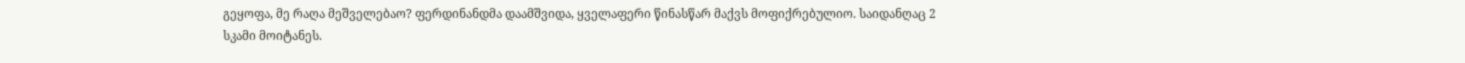გეყოფა, მე რაღა მეშველებაო? ფერდინანდმა დაამშვიდა, ყველაფერი წინასწარ მაქვს მოფიქრებულიო. საიდანღაც 2 სკამი მოიტანეს.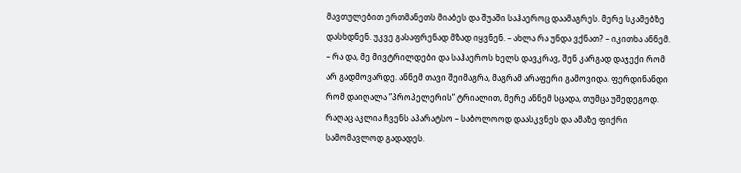მავთულებით ერთმანეთს მიაბეს და შუაში საჰაეროც დაამაგრეს. მერე სკამებზე დასხდნენ. უკვე გასაფრენად მზად იყვნენ. – ახლა რა უნდა ვქნათ? – იკითხა ანნემ. – რა და, მე მივტრილდები და საჰაეროს ხელს დავკრავ, შენ კარგად დაჯექი რომ არ გადმოვარდე. ანნემ თავი შეიმაგრა, მაგრამ არაფერი გამოვიდა. ფერდინანდი რომ დაიღალა ”პროპელერის” ტრიალით, მერე ანნემ სცადა, თუმცა უშედეგოდ. რაღაც აკლია ჩვენს აპარატსო – საბოლოოდ დაასკვნეს და ამაზე ფიქრი სამომავლოდ გადადეს.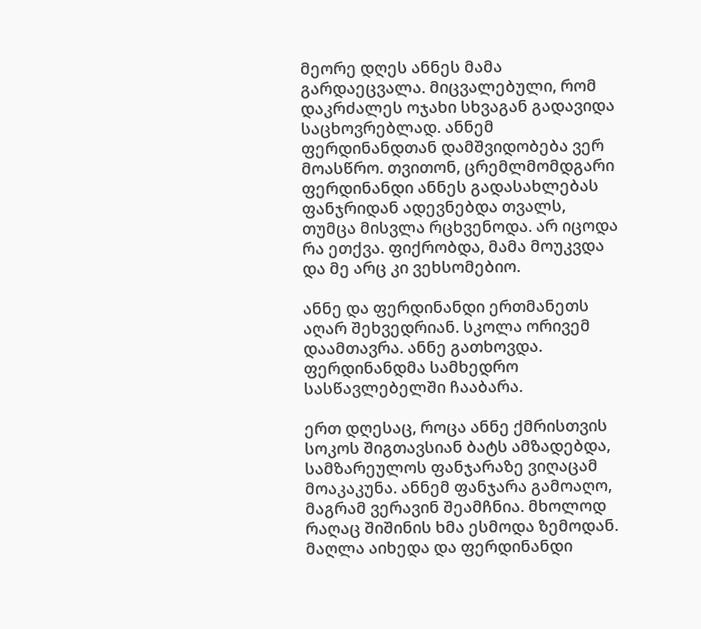მეორე დღეს ანნეს მამა გარდაეცვალა. მიცვალებული, რომ დაკრძალეს ოჯახი სხვაგან გადავიდა საცხოვრებლად. ანნემ ფერდინანდთან დამშვიდობება ვერ მოასწრო. თვითონ, ცრემლმომდგარი ფერდინანდი ანნეს გადასახლებას ფანჯრიდან ადევნებდა თვალს, თუმცა მისვლა რცხვენოდა. არ იცოდა რა ეთქვა. ფიქრობდა, მამა მოუკვდა და მე არც კი ვეხსომებიო.

ანნე და ფერდინანდი ერთმანეთს აღარ შეხვედრიან. სკოლა ორივემ დაამთავრა. ანნე გათხოვდა. ფერდინანდმა სამხედრო სასწავლებელში ჩააბარა.

ერთ დღესაც, როცა ანნე ქმრისთვის სოკოს შიგთავსიან ბატს ამზადებდა, სამზარეულოს ფანჯარაზე ვიღაცამ მოაკაკუნა. ანნემ ფანჯარა გამოაღო, მაგრამ ვერავინ შეამჩნია. მხოლოდ რაღაც შიშინის ხმა ესმოდა ზემოდან. მაღლა აიხედა და ფერდინანდი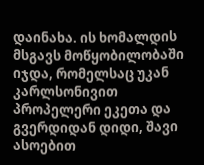დაინახა. ის ხომალდის მსგავს მოწყობილობაში იჯდა, რომელსაც უკან კარლსონივით პროპელერი ეკეთა და გვერდიდან დიდი, შავი ასოებით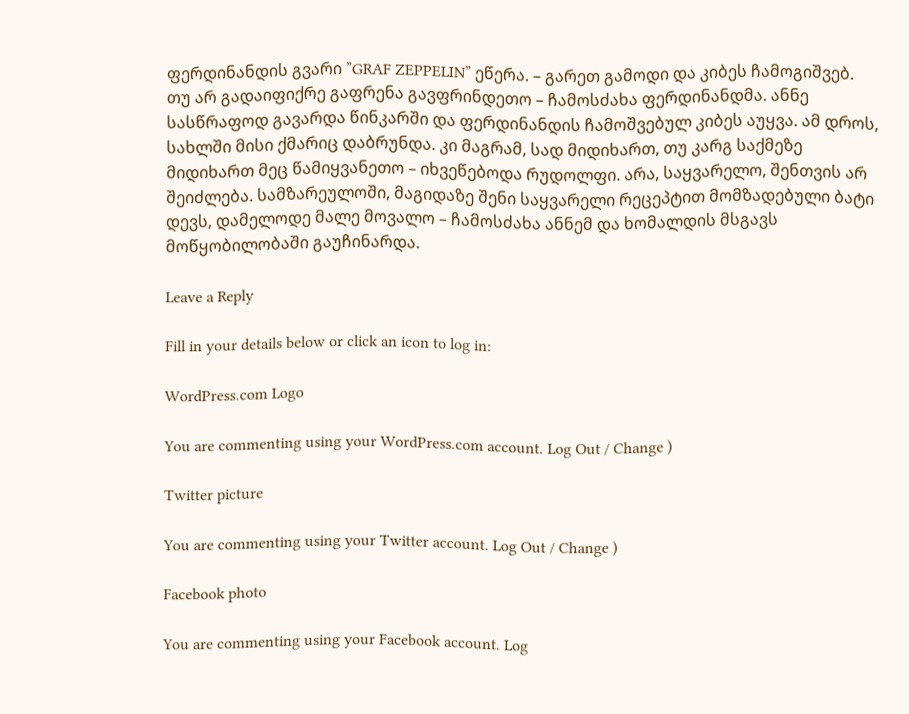ფერდინანდის გვარი ”GRAF ZEPPELIN” ეწერა. – გარეთ გამოდი და კიბეს ჩამოგიშვებ. თუ არ გადაიფიქრე გაფრენა გავფრინდეთო – ჩამოსძახა ფერდინანდმა. ანნე სასწრაფოდ გავარდა წინკარში და ფერდინანდის ჩამოშვებულ კიბეს აუყვა. ამ დროს, სახლში მისი ქმარიც დაბრუნდა. კი მაგრამ, სად მიდიხართ, თუ კარგ საქმეზე მიდიხართ მეც წამიყვანეთო – იხვეწებოდა რუდოლფი. არა, საყვარელო, შენთვის არ შეიძლება. სამზარეულოში, მაგიდაზე შენი საყვარელი რეცეპტით მომზადებული ბატი დევს, დამელოდე მალე მოვალო – ჩამოსძახა ანნემ და ხომალდის მსგავს მოწყობილობაში გაუჩინარდა.

Leave a Reply

Fill in your details below or click an icon to log in:

WordPress.com Logo

You are commenting using your WordPress.com account. Log Out / Change )

Twitter picture

You are commenting using your Twitter account. Log Out / Change )

Facebook photo

You are commenting using your Facebook account. Log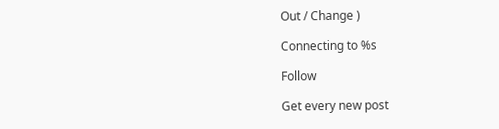Out / Change )

Connecting to %s

Follow

Get every new post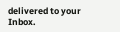delivered to your Inbox.